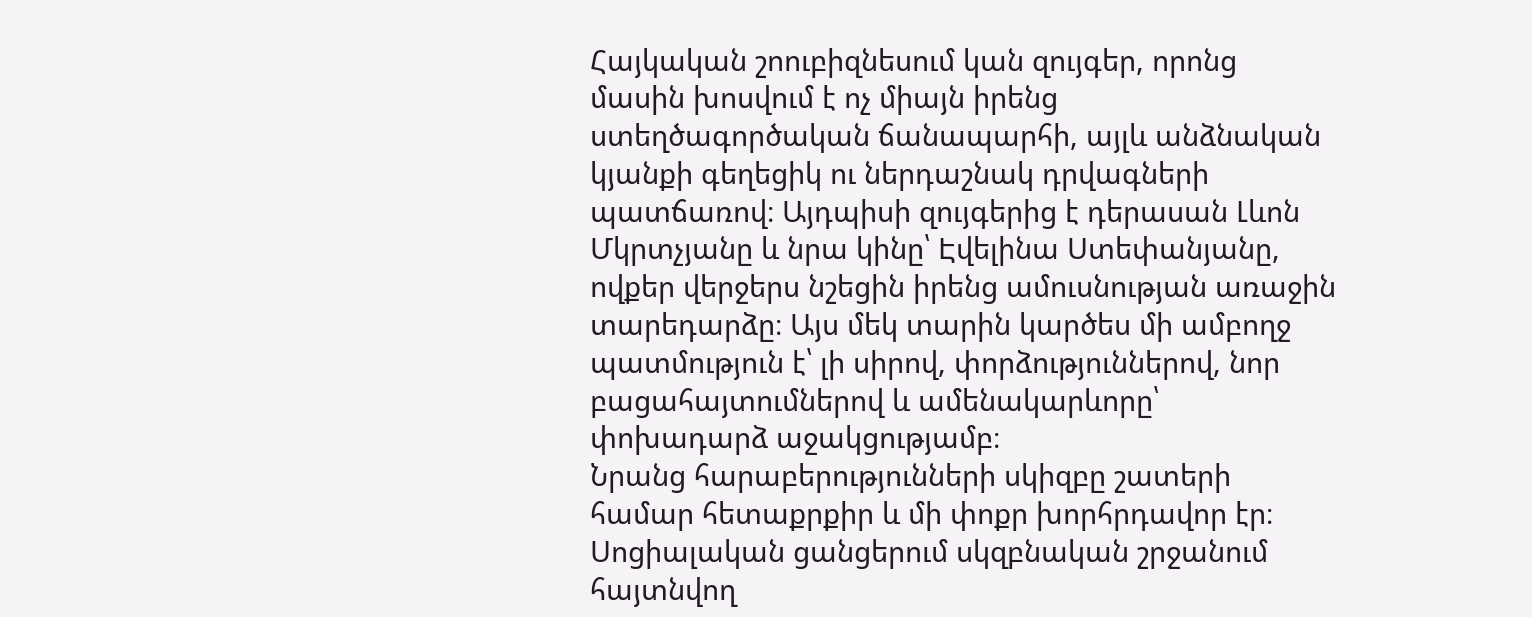Հայկական շոուբիզնեսում կան զույգեր, որոնց մասին խոսվում է ոչ միայն իրենց ստեղծագործական ճանապարհի, այլև անձնական կյանքի գեղեցիկ ու ներդաշնակ դրվագների պատճառով։ Այդպիսի զույգերից է դերասան Լևոն Մկրտչյանը և նրա կինը՝ Էվելինա Ստեփանյանը, ովքեր վերջերս նշեցին իրենց ամուսնության առաջին տարեդարձը։ Այս մեկ տարին կարծես մի ամբողջ պատմություն է՝ լի սիրով, փորձություններով, նոր բացահայտումներով և ամենակարևորը՝ փոխադարձ աջակցությամբ։
Նրանց հարաբերությունների սկիզբը շատերի համար հետաքրքիր և մի փոքր խորհրդավոր էր։ Սոցիալական ցանցերում սկզբնական շրջանում հայտնվող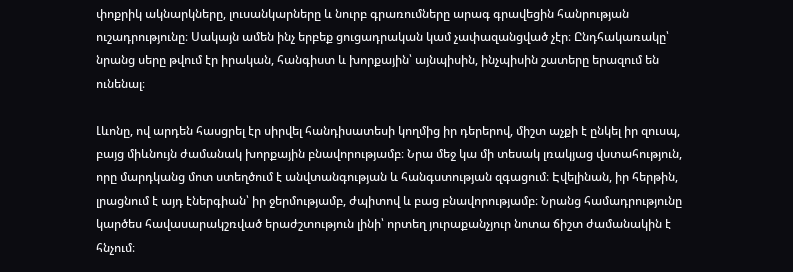փոքրիկ ակնարկները, լուսանկարները և նուրբ գրառումները արագ գրավեցին հանրության ուշադրությունը։ Սակայն ամեն ինչ երբեք ցուցադրական կամ չափազանցված չէր։ Ընդհակառակը՝ նրանց սերը թվում էր իրական, հանգիստ և խորքային՝ այնպիսին, ինչպիսին շատերը երազում են ունենալ։

Լևոնը, ով արդեն հասցրել էր սիրվել հանդիսատեսի կողմից իր դերերով, միշտ աչքի է ընկել իր զուսպ, բայց միևնույն ժամանակ խորքային բնավորությամբ։ Նրա մեջ կա մի տեսակ լռակյաց վստահություն, որը մարդկանց մոտ ստեղծում է անվտանգության և հանգստության զգացում։ Էվելինան, իր հերթին, լրացնում է այդ էներգիան՝ իր ջերմությամբ, ժպիտով և բաց բնավորությամբ։ Նրանց համադրությունը կարծես հավասարակշռված երաժշտություն լինի՝ որտեղ յուրաքանչյուր նոտա ճիշտ ժամանակին է հնչում։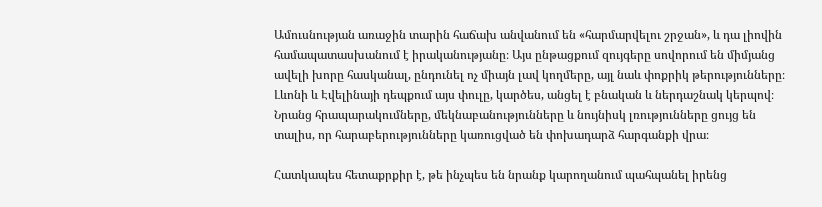Ամուսնության առաջին տարին հաճախ անվանում են «հարմարվելու շրջան», և դա լիովին համապատասխանում է իրականությանը։ Այս ընթացքում զույգերը սովորում են միմյանց ավելի խորը հասկանալ, ընդունել ոչ միայն լավ կողմերը, այլ նաև փոքրիկ թերությունները։ Լևոնի և Էվելինայի դեպքում այս փուլը, կարծես, անցել է բնական և ներդաշնակ կերպով։ Նրանց հրապարակումները, մեկնաբանությունները և նույնիսկ լռությունները ցույց են տալիս, որ հարաբերությունները կառուցված են փոխադարձ հարգանքի վրա։

Հատկապես հետաքրքիր է, թե ինչպես են նրանք կարողանում պահպանել իրենց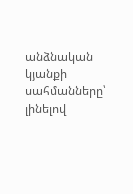անձնական կյանքի սահմանները՝ լինելով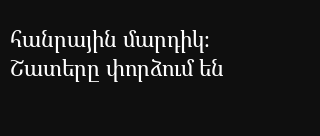հանրային մարդիկ։ Շատերը փորձում են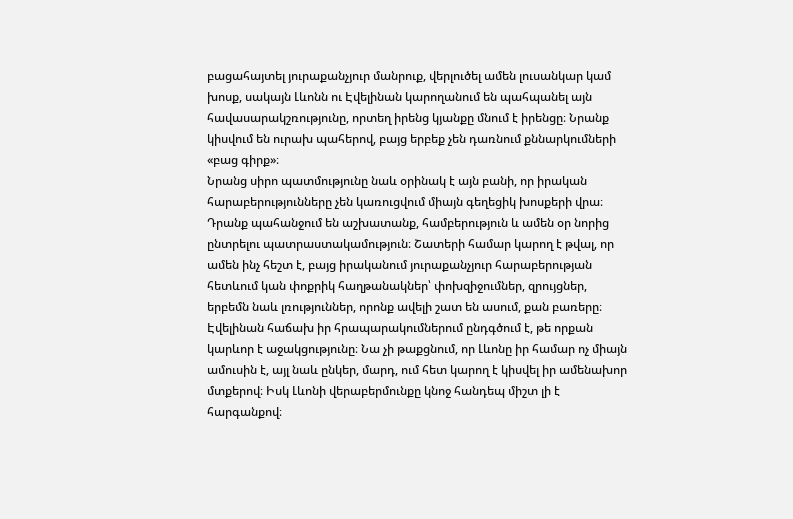բացահայտել յուրաքանչյուր մանրուք, վերլուծել ամեն լուսանկար կամ խոսք, սակայն Լևոնն ու Էվելինան կարողանում են պահպանել այն հավասարակշռությունը, որտեղ իրենց կյանքը մնում է իրենցը։ Նրանք կիսվում են ուրախ պահերով, բայց երբեք չեն դառնում քննարկումների «բաց գիրք»։
Նրանց սիրո պատմությունը նաև օրինակ է այն բանի, որ իրական հարաբերությունները չեն կառուցվում միայն գեղեցիկ խոսքերի վրա։ Դրանք պահանջում են աշխատանք, համբերություն և ամեն օր նորից ընտրելու պատրաստակամություն։ Շատերի համար կարող է թվալ, որ ամեն ինչ հեշտ է, բայց իրականում յուրաքանչյուր հարաբերության հետևում կան փոքրիկ հաղթանակներ՝ փոխզիջումներ, զրույցներ, երբեմն նաև լռություններ, որոնք ավելի շատ են ասում, քան բառերը։
Էվելինան հաճախ իր հրապարակումներում ընդգծում է, թե որքան կարևոր է աջակցությունը։ Նա չի թաքցնում, որ Լևոնը իր համար ոչ միայն ամուսին է, այլ նաև ընկեր, մարդ, ում հետ կարող է կիսվել իր ամենախոր մտքերով։ Իսկ Լևոնի վերաբերմունքը կնոջ հանդեպ միշտ լի է հարգանքով։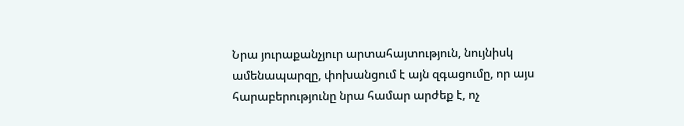Նրա յուրաքանչյուր արտահայտություն, նույնիսկ ամենապարզը, փոխանցում է այն զգացումը, որ այս հարաբերությունը նրա համար արժեք է, ոչ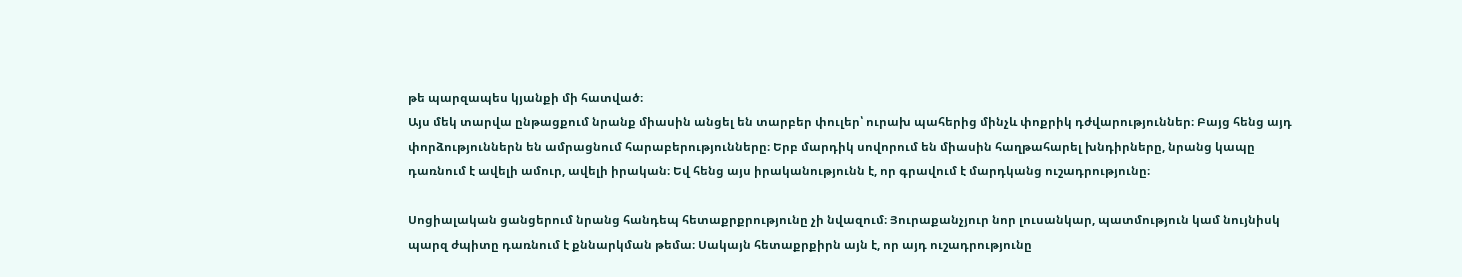թե պարզապես կյանքի մի հատված։
Այս մեկ տարվա ընթացքում նրանք միասին անցել են տարբեր փուլեր՝ ուրախ պահերից մինչև փոքրիկ դժվարություններ։ Բայց հենց այդ փորձություններն են ամրացնում հարաբերությունները։ Երբ մարդիկ սովորում են միասին հաղթահարել խնդիրները, նրանց կապը դառնում է ավելի ամուր, ավելի իրական։ Եվ հենց այս իրականությունն է, որ գրավում է մարդկանց ուշադրությունը։

Սոցիալական ցանցերում նրանց հանդեպ հետաքրքրությունը չի նվազում։ Յուրաքանչյուր նոր լուսանկար, պատմություն կամ նույնիսկ պարզ ժպիտը դառնում է քննարկման թեմա։ Սակայն հետաքրքիրն այն է, որ այդ ուշադրությունը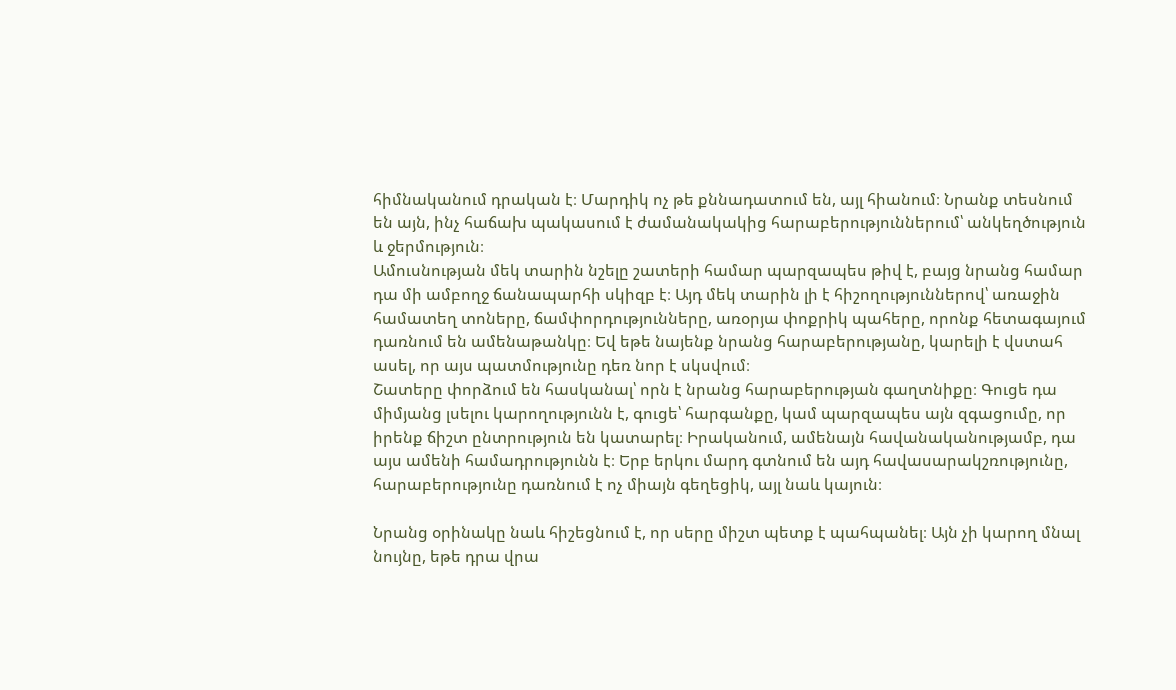հիմնականում դրական է։ Մարդիկ ոչ թե քննադատում են, այլ հիանում։ Նրանք տեսնում են այն, ինչ հաճախ պակասում է ժամանակակից հարաբերություններում՝ անկեղծություն և ջերմություն։
Ամուսնության մեկ տարին նշելը շատերի համար պարզապես թիվ է, բայց նրանց համար դա մի ամբողջ ճանապարհի սկիզբ է։ Այդ մեկ տարին լի է հիշողություններով՝ առաջին համատեղ տոները, ճամփորդությունները, առօրյա փոքրիկ պահերը, որոնք հետագայում դառնում են ամենաթանկը։ Եվ եթե նայենք նրանց հարաբերությանը, կարելի է վստահ ասել, որ այս պատմությունը դեռ նոր է սկսվում։
Շատերը փորձում են հասկանալ՝ որն է նրանց հարաբերության գաղտնիքը։ Գուցե դա միմյանց լսելու կարողությունն է, գուցե՝ հարգանքը, կամ պարզապես այն զգացումը, որ իրենք ճիշտ ընտրություն են կատարել։ Իրականում, ամենայն հավանականությամբ, դա այս ամենի համադրությունն է։ Երբ երկու մարդ գտնում են այդ հավասարակշռությունը, հարաբերությունը դառնում է ոչ միայն գեղեցիկ, այլ նաև կայուն։

Նրանց օրինակը նաև հիշեցնում է, որ սերը միշտ պետք է պահպանել։ Այն չի կարող մնալ նույնը, եթե դրա վրա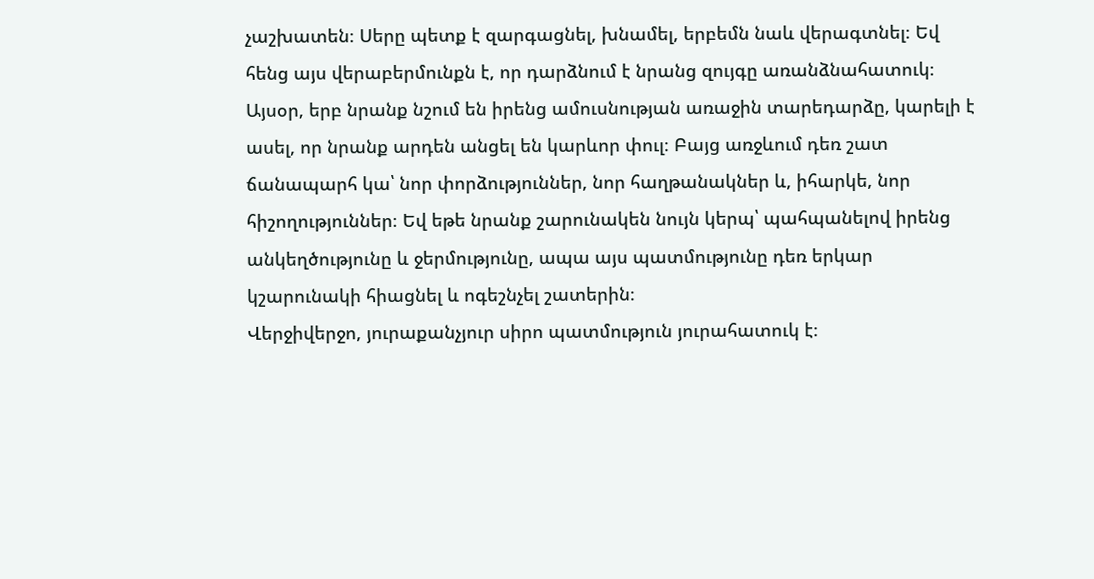չաշխատեն։ Սերը պետք է զարգացնել, խնամել, երբեմն նաև վերագտնել։ Եվ հենց այս վերաբերմունքն է, որ դարձնում է նրանց զույգը առանձնահատուկ։
Այսօր, երբ նրանք նշում են իրենց ամուսնության առաջին տարեդարձը, կարելի է ասել, որ նրանք արդեն անցել են կարևոր փուլ։ Բայց առջևում դեռ շատ ճանապարհ կա՝ նոր փորձություններ, նոր հաղթանակներ և, իհարկե, նոր հիշողություններ։ Եվ եթե նրանք շարունակեն նույն կերպ՝ պահպանելով իրենց անկեղծությունը և ջերմությունը, ապա այս պատմությունը դեռ երկար կշարունակի հիացնել և ոգեշնչել շատերին։
Վերջիվերջո, յուրաքանչյուր սիրո պատմություն յուրահատուկ է։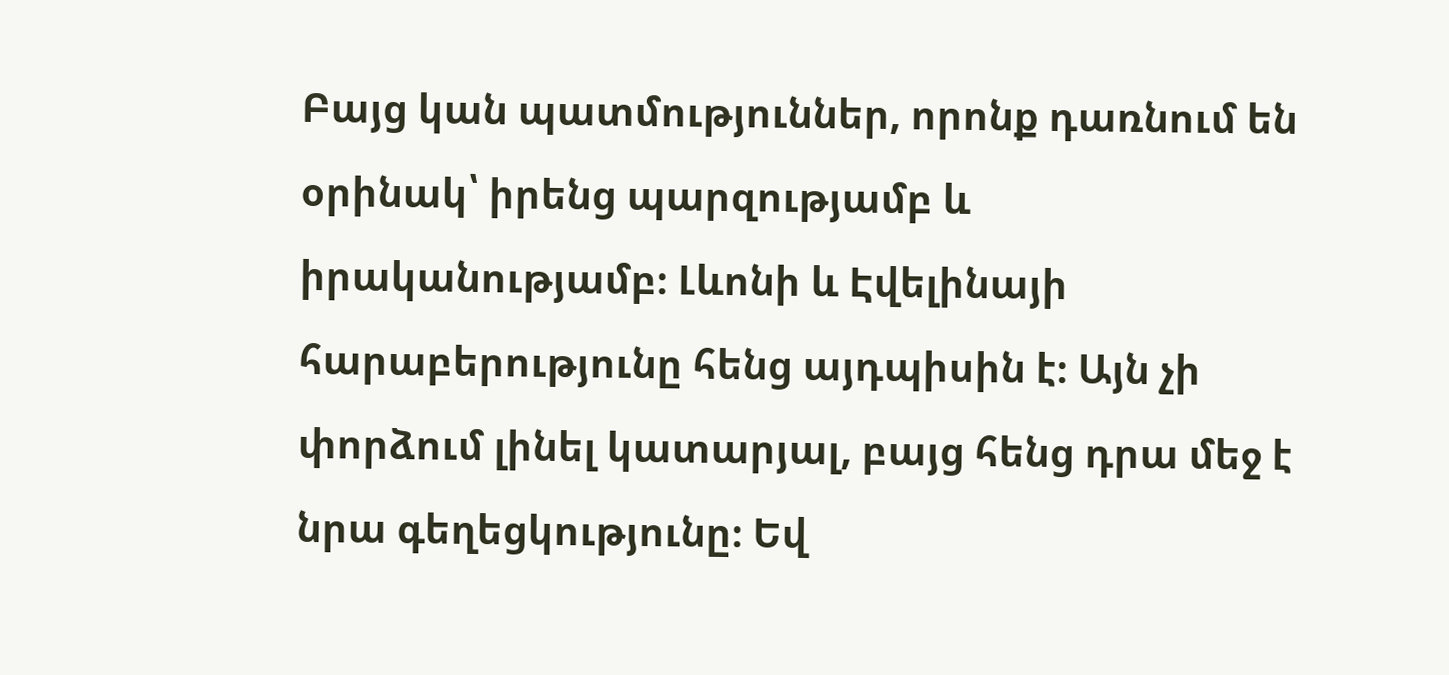Բայց կան պատմություններ, որոնք դառնում են օրինակ՝ իրենց պարզությամբ և իրականությամբ։ Լևոնի և Էվելինայի հարաբերությունը հենց այդպիսին է։ Այն չի փորձում լինել կատարյալ, բայց հենց դրա մեջ է նրա գեղեցկությունը։ Եվ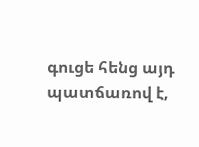գուցե հենց այդ պատճառով է,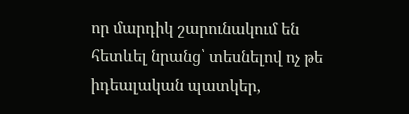որ մարդիկ շարունակում են հետևել նրանց՝ տեսնելով ոչ թե իդեալական պատկեր,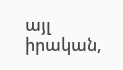այլ իրական,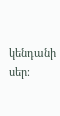կենդանի սեր։